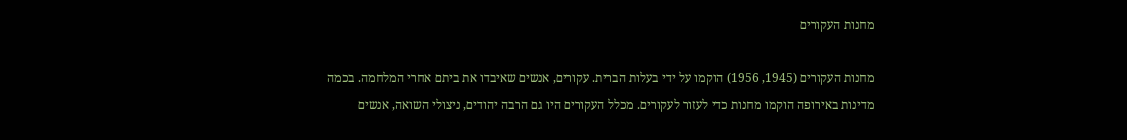מחנות העקורים

מחנות העקורים (1945, 1956) הוקמו על ידי בעלות הברית. עקורים, אנשים שאיבדו את ביתם אחרי המלחמה. בכמה מדינות באירופה הוקמו מחנות כדי לעזור לעקורים. מכלל העקורים היו גם הרבה יהודים, ניצולי השואה, אנשים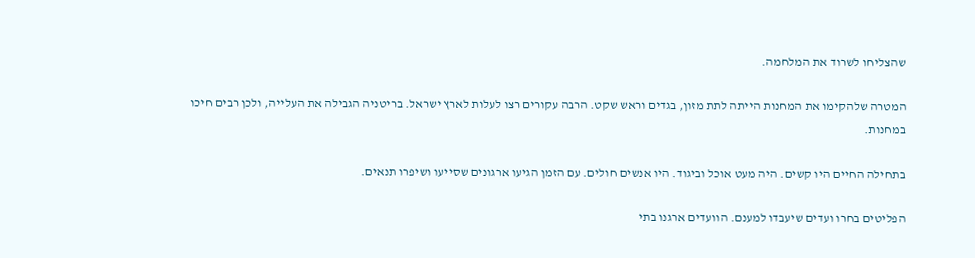שהצליחו לשרוד את המלחמה.

המטרה שלהקימו את המחנות הייתה לתת מזון, בגדים וראש שקט. הרבה עקורים רצו לעלות לארץ ישראל. בריטניה הגבילה את העלייה, ולכן רבים חיכו במחנות.

בתחילה החיים היו קשים. היה מעט אוכל וביגוד. היו אנשים חולים. עם הזמן הגיעו ארגונים שסייעו ושיפרו תנאים.

הפליטים בחרו ועדים שיעבדו למענם. הוועדים ארגנו בתי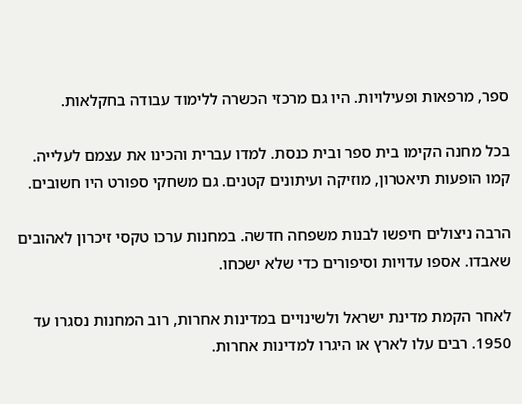ספר, מרפאות ופעילויות. היו גם מרכזי הכשרה ללימוד עבודה בחקלאות.

בכל מחנה הקימו בית ספר ובית כנסת. למדו עברית והכינו את עצמם לעלייה. קמו הופעות תיאטרון, מוזיקה ועיתונים קטנים. גם משחקי ספורט היו חשובים.

הרבה ניצולים חיפשו לבנות משפחה חדשה. במחנות ערכו טקסי זיכרון לאהובים שאבדו. אספו עדויות וסיפורים כדי שלא ישכחו.

לאחר הקמת מדינת ישראל ולשינויים במדינות אחרות, רוב המחנות נסגרו עד 1950. רבים עלו לארץ או היגרו למדינות אחרות.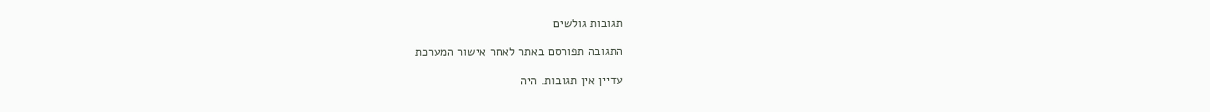תגובות גולשים

התגובה תפורסם באתר לאחר אישור המערכת

עדיין אין תגובות. היה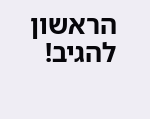הראשון להגיב!